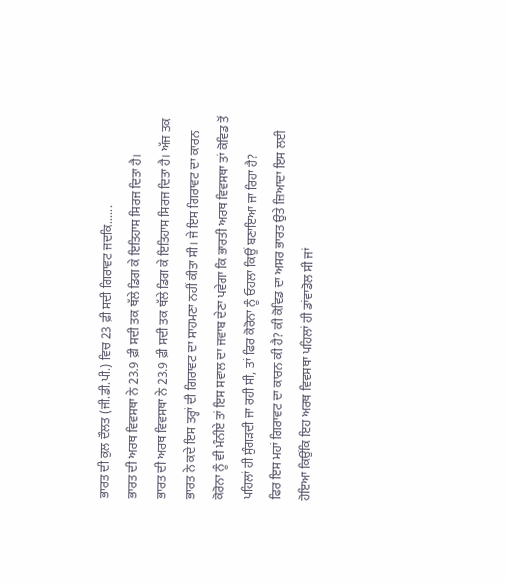ਭਾਰਤ ਦੀ ਕੁਲ ਦੌਲਤ (ਜੀ.ਡੀ.ਪੀ.) ਵਿਚ 23 ਫ਼ੀ ਸਦੀ ਗਿਰਾਵਟ ਜਦਕਿ......
ਭਾਰਤ ਦੀ ਅਰਥ ਵਿਵਸਥਾ ਨੇ 23.9 ਫ਼ੀ ਸਦੀ ਤਕ ਥੱਲੇ ਡਿਗ ਕੇ ਇਤਿਹਾਸ ਸਿਰਜ ਦਿਤਾ ਹੈ।
ਭਾਰਤ ਦੀ ਅਰਥ ਵਿਵਸਥਾ ਨੇ 23.9 ਫ਼ੀ ਸਦੀ ਤਕ ਥੱਲੇ ਡਿਗ ਕੇ ਇਤਿਹਾਸ ਸਿਰਜ ਦਿਤਾ ਹੈ। ਅੱਜ ਤਕ ਭਾਰਤ ਨੇ ਕਦੇ ਇਸ ਤਰ੍ਹਾਂ ਦੀ ਗਿਰਾਵਟ ਦਾ ਸਾਹਮਣਾ ਨਹੀਂ ਕੀਤਾ ਸੀ। ਜੇ ਇਸ ਗਿਰਾਵਟ ਦਾ ਕਾਰਨ ਕੋਰੋਨਾ ਨੂੰ ਵੀ ਮੰਨੀਏ ਤਾਂ ਇਸ ਸਵਾਲ ਦਾ ਜਵਾਬ ਦੇਣਾ ਪਵੇਗਾ ਕਿ ਭਾਰਤੀ ਅਰਥ ਵਿਵਸਥਾ ਤਾਂ ਕੋਵਿਡ ਤੋਂ ਪਹਿਲਾਂ ਹੀ ਸੁੰਗੜਦੀ ਜਾ ਰਹੀ ਸੀ, ਤਾਂ ਫਿਰ ਕੋਰੋਨਾ ਨੂੰ ਓਹਲਾ ਕਿਉਂ ਬਣਾਇਆ ਜਾ ਰਿਹਾ ਹੈ?
ਫਿਰ ਇਸ ਮਹਾਂ ਗਿਰਾਵਟ ਦਾ ਕਾਰਨ ਕੀ ਹੈ? ਕੀ ਕੋਵਿਡ ਦਾ ਅਸਰ ਭਾਰਤ ਉਤੇ ਜ਼ਿਆਦਾ ਇਸ ਲਈ ਹੋਇਆ ਕਿਉਂਕਿ ਇਹ ਅਰਥ ਵਿਵਸਥਾ ਪਹਿਲਾਂ ਹੀ ਡਾਂਵਾਡੋਲ ਸੀ ਜਾਂ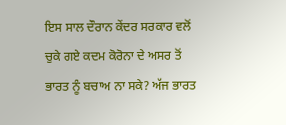ਇਸ ਸਾਲ ਦੌਰਾਨ ਕੇਂਦਰ ਸਰਕਾਰ ਵਲੋਂ ਚੁਕੇ ਗਏ ਕਦਮ ਕੋਰੋਨਾ ਦੇ ਅਸਰ ਤੋਂ ਭਾਰਤ ਨੂੰ ਬਚਾਅ ਨਾ ਸਕੇ? ਅੱਜ ਭਾਰਤ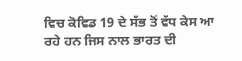ਵਿਚ ਕੋਵਿਡ 19 ਦੇ ਸੱਭ ਤੋਂ ਵੱਧ ਕੇਸ ਆ ਰਹੇ ਹਨ ਜਿਸ ਨਾਲ ਭਾਰਤ ਦੀ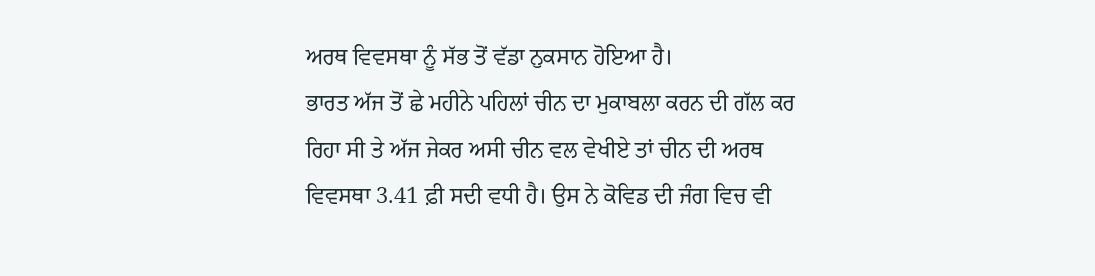ਅਰਥ ਵਿਵਸਥਾ ਨੂੰ ਸੱਭ ਤੋਂ ਵੱਡਾ ਨੁਕਸਾਨ ਹੋਇਆ ਹੈ।
ਭਾਰਤ ਅੱਜ ਤੋਂ ਛੇ ਮਹੀਨੇ ਪਹਿਲਾਂ ਚੀਨ ਦਾ ਮੁਕਾਬਲਾ ਕਰਨ ਦੀ ਗੱਲ ਕਰ ਰਿਹਾ ਸੀ ਤੇ ਅੱਜ ਜੇਕਰ ਅਸੀ ਚੀਨ ਵਲ ਵੇਖੀਏ ਤਾਂ ਚੀਨ ਦੀ ਅਰਥ ਵਿਵਸਥਾ 3.41 ਫ਼ੀ ਸਦੀ ਵਧੀ ਹੈ। ਉਸ ਨੇ ਕੋਵਿਡ ਦੀ ਜੰਗ ਵਿਚ ਵੀ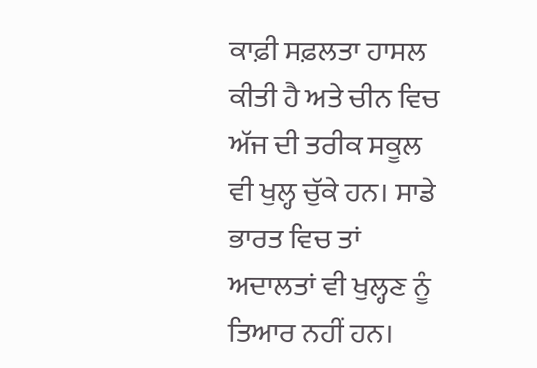ਕਾਫ਼ੀ ਸਫ਼ਲਤਾ ਹਾਸਲ ਕੀਤੀ ਹੈ ਅਤੇ ਚੀਨ ਵਿਚ ਅੱਜ ਦੀ ਤਰੀਕ ਸਕੂਲ ਵੀ ਖੁਲ੍ਹ ਚੁੱਕੇ ਹਨ। ਸਾਡੇ ਭਾਰਤ ਵਿਚ ਤਾਂ ਅਦਾਲਤਾਂ ਵੀ ਖੁਲ੍ਹਣ ਨੂੰ ਤਿਆਰ ਨਹੀਂ ਹਨ।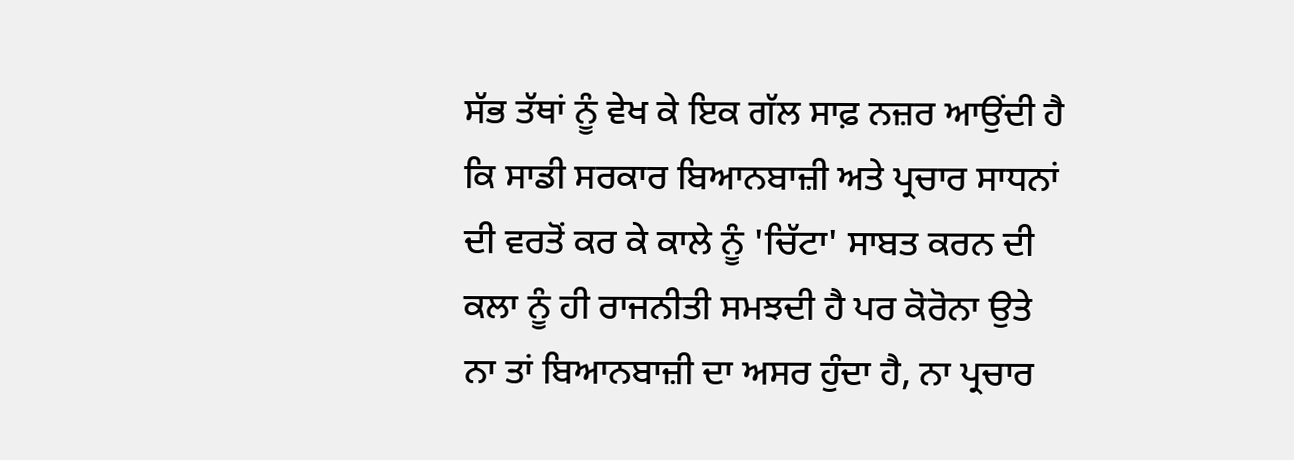ਸੱਭ ਤੱਥਾਂ ਨੂੰ ਵੇਖ ਕੇ ਇਕ ਗੱਲ ਸਾਫ਼ ਨਜ਼ਰ ਆਉਂਦੀ ਹੈ ਕਿ ਸਾਡੀ ਸਰਕਾਰ ਬਿਆਨਬਾਜ਼ੀ ਅਤੇ ਪ੍ਰਚਾਰ ਸਾਧਨਾਂ ਦੀ ਵਰਤੋਂ ਕਰ ਕੇ ਕਾਲੇ ਨੂੰ 'ਚਿੱਟਾ' ਸਾਬਤ ਕਰਨ ਦੀ ਕਲਾ ਨੂੰ ਹੀ ਰਾਜਨੀਤੀ ਸਮਝਦੀ ਹੈ ਪਰ ਕੋਰੋਨਾ ਉਤੇ ਨਾ ਤਾਂ ਬਿਆਨਬਾਜ਼ੀ ਦਾ ਅਸਰ ਹੁੰਦਾ ਹੈ, ਨਾ ਪ੍ਰਚਾਰ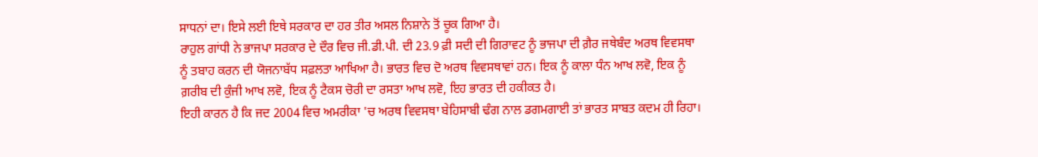ਸਾਧਨਾਂ ਦਾ। ਇਸੇ ਲਈ ਇਥੇ ਸਰਕਾਰ ਦਾ ਹਰ ਤੀਰ ਅਸਲ ਨਿਸ਼ਾਨੇ ਤੋਂ ਚੂਕ ਗਿਆ ਹੈ।
ਰਾਹੁਲ ਗਾਂਧੀ ਨੇ ਭਾਜਪਾ ਸਰਕਾਰ ਦੇ ਦੌਰ ਵਿਚ ਜੀ.ਡੀ.ਪੀ. ਦੀ 23.9 ਫ਼ੀ ਸਦੀ ਦੀ ਗਿਰਾਵਟ ਨੂੰ ਭਾਜਪਾ ਦੀ ਗ਼ੈਰ ਜਥੇਬੰਦ ਅਰਥ ਵਿਵਸਥਾ ਨੂੰ ਤਬਾਹ ਕਰਨ ਦੀ ਯੋਜਨਾਬੱਧ ਸਫ਼ਲਤਾ ਆਖਿਆ ਹੈ। ਭਾਰਤ ਵਿਚ ਦੋ ਅਰਥ ਵਿਵਸਥਾਵਾਂ ਹਨ। ਇਕ ਨੂੰ ਕਾਲਾ ਧੰਨ ਆਖ ਲਵੋ, ਇਕ ਨੂੰ ਗ਼ਰੀਬ ਦੀ ਕੁੰਜੀ ਆਖ ਲਵੋ, ਇਕ ਨੂੰ ਟੈਕਸ ਚੋਰੀ ਦਾ ਰਸਤਾ ਆਖ ਲਵੋ, ਇਹ ਭਾਰਤ ਦੀ ਹਕੀਕਤ ਹੈ।
ਇਹੀ ਕਾਰਨ ਹੈ ਕਿ ਜਦ 2004 ਵਿਚ ਅਮਰੀਕਾ 'ਚ ਅਰਥ ਵਿਵਸਥਾ ਬੇਹਿਸਾਬੀ ਢੰਗ ਨਾਲ ਡਗਮਗਾਈ ਤਾਂ ਭਾਰਤ ਸਾਬਤ ਕਦਮ ਹੀ ਰਿਹਾ।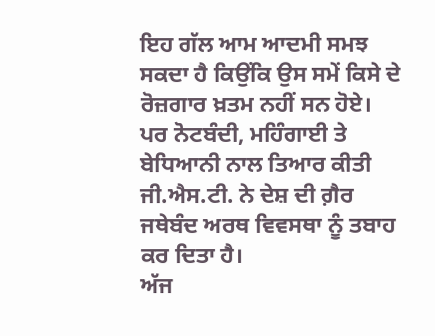ਇਹ ਗੱਲ ਆਮ ਆਦਮੀ ਸਮਝ ਸਕਦਾ ਹੈ ਕਿਉਂਕਿ ਉਸ ਸਮੇਂ ਕਿਸੇ ਦੇ ਰੋਜ਼ਗਾਰ ਖ਼ਤਮ ਨਹੀਂ ਸਨ ਹੋਏ। ਪਰ ਨੋਟਬੰਦੀ, ਮਹਿੰਗਾਈ ਤੇ ਬੇਧਿਆਨੀ ਨਾਲ ਤਿਆਰ ਕੀਤੀ ਜੀ.ਐਸ.ਟੀ. ਨੇ ਦੇਸ਼ ਦੀ ਗ਼ੈਰ ਜਥੇਬੰਦ ਅਰਥ ਵਿਵਸਥਾ ਨੂੰ ਤਬਾਹ ਕਰ ਦਿਤਾ ਹੈ।
ਅੱਜ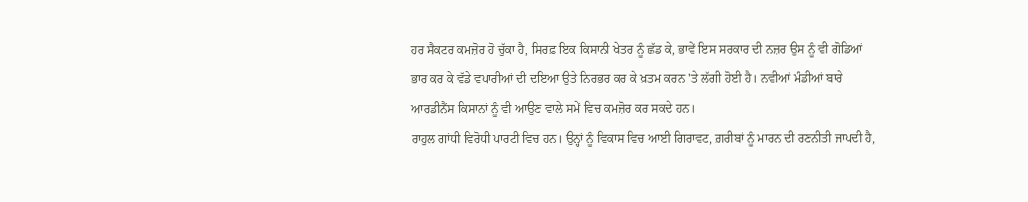ਹਰ ਸੈਕਟਰ ਕਮਜ਼ੋਰ ਹੋ ਚੁੱਕਾ ਹੈ, ਸਿਰਫ਼ ਇਕ ਕਿਸਾਨੀ ਖੇਤਰ ਨੂੰ ਛੱਡ ਕੇ, ਭਾਵੇਂ ਇਸ ਸਰਕਾਰ ਦੀ ਨਜ਼ਰ ਉਸ ਨੂੰ ਵੀ ਗੋਡਿਆਂ ਭਾਰ ਕਰ ਕੇ ਵੱਡੇ ਵਪਾਰੀਆਂ ਦੀ ਦਇਆ ਉਤੇ ਨਿਰਭਰ ਕਰ ਕੇ ਖ਼ਤਮ ਕਰਨ 'ਤੇ ਲੱਗੀ ਹੋਈ ਹੈ। ਨਵੀਆਂ ਮੰਡੀਆਂ ਬਾਰੇ ਆਰਡੀਨੈਂਸ ਕਿਸਾਨਾਂ ਨੂੰ ਵੀ ਆਉਣ ਵਾਲੇ ਸਮੇਂ ਵਿਚ ਕਮਜ਼ੋਰ ਕਰ ਸਕਦੇ ਹਨ।
ਰਾਹੁਲ ਗਾਂਧੀ ਵਿਰੋਧੀ ਪਾਰਟੀ ਵਿਚ ਹਨ। ਉਨ੍ਹਾਂ ਨੂੰ ਵਿਕਾਸ ਵਿਚ ਆਈ ਗਿਰਾਵਟ, ਗ਼ਰੀਬਾਂ ਨੂੰ ਮਾਰਨ ਦੀ ਰਣਨੀਤੀ ਜਾਪਦੀ ਹੈ,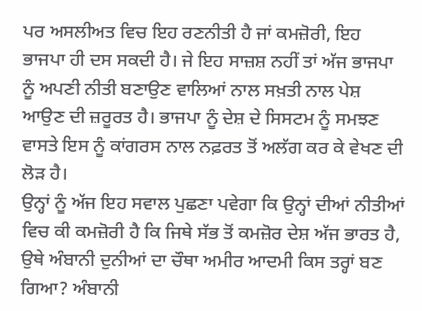ਪਰ ਅਸਲੀਅਤ ਵਿਚ ਇਹ ਰਣਨੀਤੀ ਹੈ ਜਾਂ ਕਮਜ਼ੋਰੀ, ਇਹ ਭਾਜਪਾ ਹੀ ਦਸ ਸਕਦੀ ਹੈ। ਜੇ ਇਹ ਸਾਜ਼ਸ਼ ਨਹੀਂ ਤਾਂ ਅੱਜ ਭਾਜਪਾ ਨੂੰ ਅਪਣੀ ਨੀਤੀ ਬਣਾਉਣ ਵਾਲਿਆਂ ਨਾਲ ਸਖ਼ਤੀ ਨਾਲ ਪੇਸ਼ ਆਉਣ ਦੀ ਜ਼ਰੂਰਤ ਹੈ। ਭਾਜਪਾ ਨੂੰ ਦੇਸ਼ ਦੇ ਸਿਸਟਮ ਨੂੰ ਸਮਝਣ ਵਾਸਤੇ ਇਸ ਨੂੰ ਕਾਂਗਰਸ ਨਾਲ ਨਫ਼ਰਤ ਤੋਂ ਅਲੱਗ ਕਰ ਕੇ ਵੇਖਣ ਦੀ ਲੋੜ ਹੈ।
ਉਨ੍ਹਾਂ ਨੂੰ ਅੱਜ ਇਹ ਸਵਾਲ ਪੁਛਣਾ ਪਵੇਗਾ ਕਿ ਉਨ੍ਹਾਂ ਦੀਆਂ ਨੀਤੀਆਂ ਵਿਚ ਕੀ ਕਮਜ਼ੋਰੀ ਹੈ ਕਿ ਜਿਥੇ ਸੱਭ ਤੋਂ ਕਮਜ਼ੋਰ ਦੇਸ਼ ਅੱਜ ਭਾਰਤ ਹੈ, ਉਥੇ ਅੰਬਾਨੀ ਦੁਨੀਆਂ ਦਾ ਚੌਥਾ ਅਮੀਰ ਆਦਮੀ ਕਿਸ ਤਰ੍ਹਾਂ ਬਣ ਗਿਆ? ਅੰਬਾਨੀ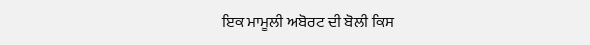ਇਕ ਮਾਮੂਲੀ ਅਬੋਰਟ ਦੀ ਬੋਲੀ ਕਿਸ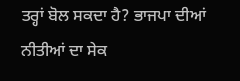ਤਰ੍ਹਾਂ ਬੋਲ ਸਕਦਾ ਹੈ? ਭਾਜਪਾ ਦੀਆਂ ਨੀਤੀਆਂ ਦਾ ਸੇਕ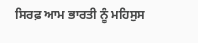ਸਿਰਫ਼ ਆਮ ਭਾਰਤੀ ਨੂੰ ਮਹਿਸੁਸ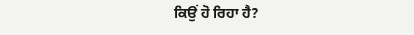ਕਿਉਂ ਹੋ ਰਿਹਾ ਹੈ?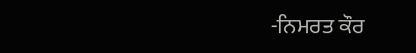-ਨਿਮਰਤ ਕੌਰ